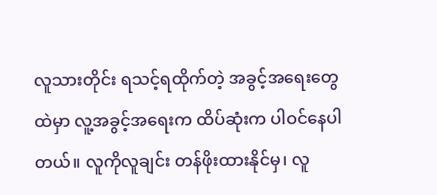လူသားတိုင်း ရသင့်ရထိုက်တဲ့ အခွင့်အရေးတွေထဲမှာ လူ့အခွင့်အရေးက ထိပ်ဆုံးက ပါဝင်နေပါတယ်။ လူကိုလူချင်း တန်ဖိုးထားနိုင်မှ၊ လူ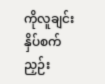ကိုလူချင်း နှိပ်စက်ညှဉ်း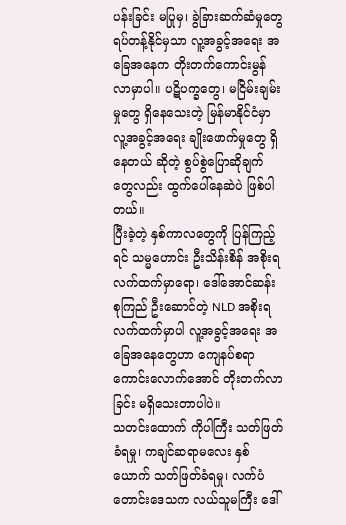ပန်းခြင်း မပြုမှ၊ ခွဲခြားဆက်ဆံမှုတွေ ရပ်တန့်နိုင်မှသာ လူ့အခွင့်အရေး အခြေအနေက တိုးတက်ကောင်းမွန်လာမှာပါ။ ပဋိပက္ခတွေ၊ မငြိမ်းချမ်းမှုတွေ ရှိနေသေးတဲ့ မြန်မာနိုင်ငံမှာ လူ့အခွင့်အရေး ချိုးဖောက်မှုတွေ ရှိနေတယ် ဆိုတဲ့ စွပ်စွဲပြောဆိုချက်တွေလည်း ထွက်ပေါ်နေဆဲပဲ ဖြစ်ပါတယ်။
ပြီးခဲ့တဲ့ နှစ်ကာလတွေကို ပြန်ကြည့်ရင် သမ္မဟောင်း ဦးသိန်းစိန် အစိုးရလက်ထက်မှာရော၊ ဒေါ်အောင်ဆန်းစုကြည် ဦးဆောင်တဲ့ NLD အစိုးရ လက်ထက်မှာပါ လူ့အခွင့်အရေး အခြေအနေတွေဟာ ကျေနပ်စရာ ကောင်းလောက်အောင် တိုးတက်လာခြင်း မရှိသေးတာပါပဲ။
သတင်းထောက် ကိုပါကြီး သတ်ဖြတ်ခံရမှု၊ ကချင်ဆရာမလေး နှစ်ယောက် သတ်ဖြတ်ခံရမှု၊ လက်ပံတောင်းဒေသက လယ်သူမကြီး ဒေါ်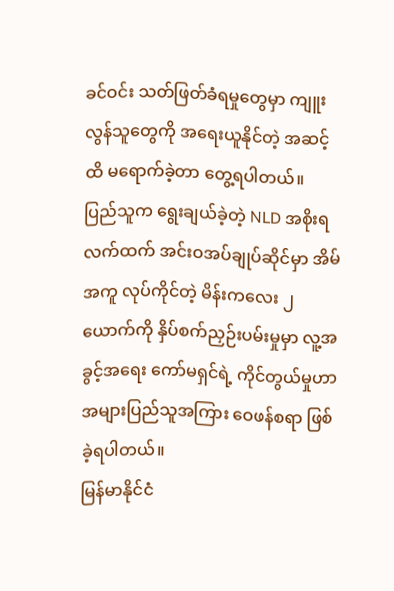ခင်ဝင်း သတ်ဖြတ်ခံရမှုတွေမှာ ကျူးလွန်သူတွေကို အရေးယူနိုင်တဲ့ အဆင့်ထိ မရောက်ခဲ့တာ တွေ့ရပါတယ်။
ပြည်သူက ရွေးချယ်ခဲ့တဲ့ NLD အစိုးရလက်ထက် အင်းဝအပ်ချုပ်ဆိုင်မှာ အိမ်အကူ လုပ်ကိုင်တဲ့ မိန်းကလေး ၂ ယောက်ကို နှိပ်စက်ညှဉ်းပမ်းမှုမှာ လူ့အခွင့်အရေး ကော်မရှင်ရဲ့ ကိုင်တွယ်မှုဟာ အများပြည်သူအကြား ဝေဖန်စရာ ဖြစ်ခဲ့ရပါတယ်။
မြန်မာနိုင်ငံ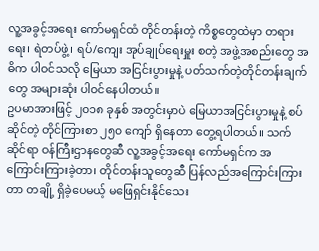လူ့အခွင့်အရေး ကော်မရှင်ထံ တိုင်တန်းတဲ့ ကိစ္စတွေထဲမှာ တရားရေး၊ ရဲတပ်ဖွဲ့၊ ရပ်/ကျေး အုပ်ချုပ်ရေးမှူး စတဲ့ အဖွဲ့အစည်းတွေ အဓိက ပါဝင်သလို မြေယာ အငြင်းပွားမှုနဲ့ ပတ်သက်တဲ့တိုင်တန်းချက်တွေ အများဆုံး ပါဝင်နေပါတယ်။
ဥပမာအားဖြင့် ၂၀၁၈ ခုနှစ် အတွင်းမှာပဲ မြေယာအငြင်းပွားမှုနဲ့ စပ်ဆိုင်တဲ့ တိုင်ကြားစာ ၂၅၀ ကျော် ရှိနေတာ တွေ့ရပါတယ်။ သက်ဆိုင်ရာ ဝန်ကြီးဌာနတွေဆီ လူ့အခွင့်အရေး ကော်မရှင်က အကြောင်းကြားခဲ့တာ၊ တိုင်တန်းသူတွေဆီ ပြန်လည်အကြောင်းကြားတာ တချို့ ရှိခဲ့ပေမယ့် မဖြေရှင်းနိုင်သေး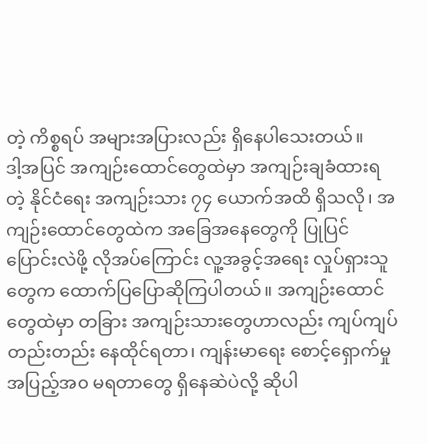တဲ့ ကိစ္စရပ် အများအပြားလည်း ရှိနေပါသေးတယ်။
ဒါ့အပြင် အကျဉ်းထောင်တွေထဲမှာ အကျဉ်းချခံထားရတဲ့ နိုင်ငံရေး အကျဉ်းသား ၇၄ ယောက်အထိ ရှိသလို၊ အကျဉ်းထောင်တွေထဲက အခြေအနေတွေကို ပြုပြင်ပြောင်းလဲဖို့ လိုအပ်ကြောင်း လူ့အခွင့်အရေး လှုပ်ရှားသူတွေက ထောက်ပြပြောဆိုကြပါတယ်။ အကျဉ်းထောင်တွေထဲမှာ တခြား အကျဉ်းသားတွေဟာလည်း ကျပ်ကျပ်တည်းတည်း နေထိုင်ရတာ၊ ကျန်းမာရေး စောင့်ရှောက်မှု အပြည့်အ၀ မရတာတွေ ရှိနေဆဲပဲလို့ ဆိုပါ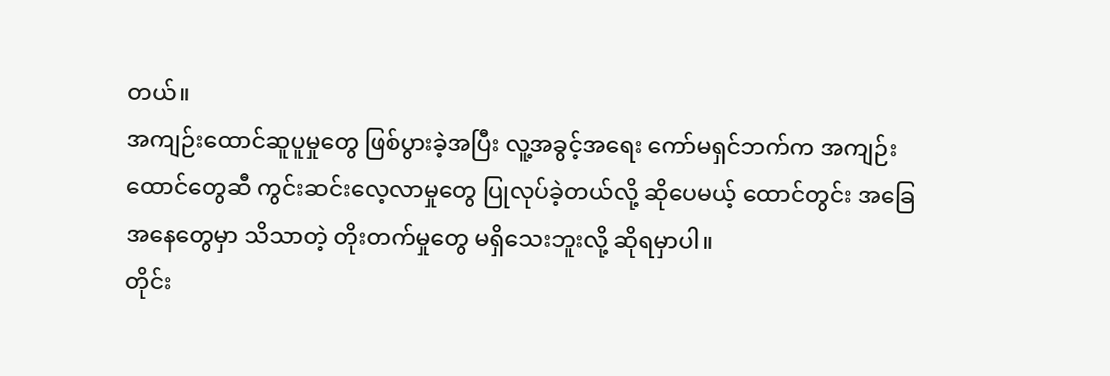တယ်။
အကျဉ်းထောင်ဆူပူမှုတွေ ဖြစ်ပွားခဲ့အပြီး လူ့အခွင့်အရေး ကော်မရှင်ဘက်က အကျဉ်းထောင်တွေဆီ ကွင်းဆင်းလေ့လာမှုတွေ ပြုလုပ်ခဲ့တယ်လို့ ဆိုပေမယ့် ထောင်တွင်း အခြေအနေတွေမှာ သိသာတဲ့ တိုးတက်မှုတွေ မရှိသေးဘူးလို့ ဆိုရမှာပါ။
တိုင်း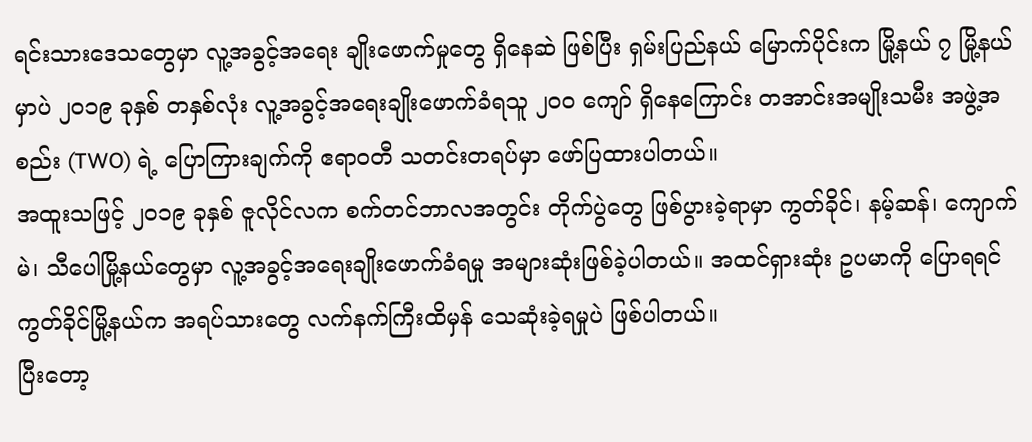ရင်းသားဒေသတွေမှာ လူ့အခွင့်အရေး ချိုးဖောက်မှုတွေ ရှိနေဆဲ ဖြစ်ပြီး ရှမ်းပြည်နယ် မြောက်ပိုင်းက မြို့နယ် ၇ မြို့နယ်မှာပဲ ၂၀၁၉ ခုနှစ် တနှစ်လုံး လူ့အခွင့်အရေးချိုးဖောက်ခံရသူ ၂၀၀ ကျော် ရှိနေကြောင်း တအာင်းအမျိုးသမီး အဖွဲ့အစည်း (TWO) ရဲ့ ပြောကြားချက်ကို ဧရာဝတီ သတင်းတရပ်မှာ ဖော်ပြထားပါတယ်။
အထူးသဖြင့် ၂၀၁၉ ခုနှစ် ဇူလိုင်လက စက်တင်ဘာလအတွင်း တိုက်ပွဲတွေ ဖြစ်ပွားခဲ့ရာမှာ ကွတ်ခိုင်၊ နမ့်ဆန်၊ ကျောက်မဲ၊ သီပေါမြို့နယ်တွေမှာ လူ့အခွင့်အရေးချိုးဖောက်ခံရမှု အများဆုံးဖြစ်ခဲ့ပါတယ်။ အထင်ရှားဆုံး ဥပမာကို ပြောရရင် ကွတ်ခိုင်မြို့နယ်က အရပ်သားတွေ လက်နက်ကြီးထိမှန် သေဆုံးခဲ့ရမှုပဲ ဖြစ်ပါတယ်။
ပြီးတော့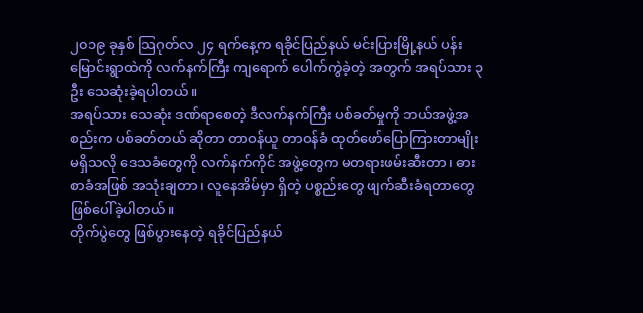၂၀၁၉ ခုနှစ် သြဂုတ်လ ၂၄ ရက်နေ့က ရခိုင်ပြည်နယ် မင်းပြားမြို့နယ် ပန်းမြောင်းရွာထဲကို လက်နက်ကြီး ကျရောက် ပေါက်ကွဲခဲ့တဲ့ အတွက် အရပ်သား ၃ ဦး သေဆုံးခဲ့ရပါတယ်။
အရပ်သား သေဆုံး ဒဏ်ရာစေတဲ့ ဒီလက်နက်ကြီး ပစ်ခတ်မှုကို ဘယ်အဖွဲ့အစည်းက ပစ်ခတ်တယ် ဆိုတာ တာဝန်ယူ တာဝန်ခံ ထုတ်ဖော်ပြောကြားတာမျိုး မရှိသလို ဒေသခံတွေကို လက်နက်ကိုင် အဖွဲ့တွေက မတရားဖမ်းဆီးတာ၊ ဓားစာခံအဖြစ် အသုံးချတာ၊ လူနေအိမ်မှာ ရှိတဲ့ ပစ္စည်းတွေ ဖျက်ဆီးခံရတာတွေ ဖြစ်ပေါ်ခဲ့ပါတယ်။
တိုက်ပွဲတွေ ဖြစ်ပွားနေတဲ့ ရခိုင်ပြည်နယ်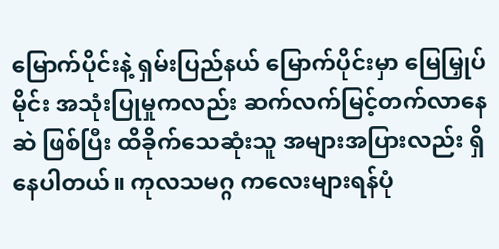မြောက်ပိုင်းနဲ့ ရှမ်းပြည်နယ် မြောက်ပိုင်းမှာ မြေမြှုပ်မိုင်း အသုံးပြုမှုကလည်း ဆက်လက်မြင့်တက်လာနေဆဲ ဖြစ်ပြီး ထိခိုက်သေဆုံးသူ အများအပြားလည်း ရှိနေပါတယ်။ ကုလသမဂ္ဂ ကလေးများရန်ပုံ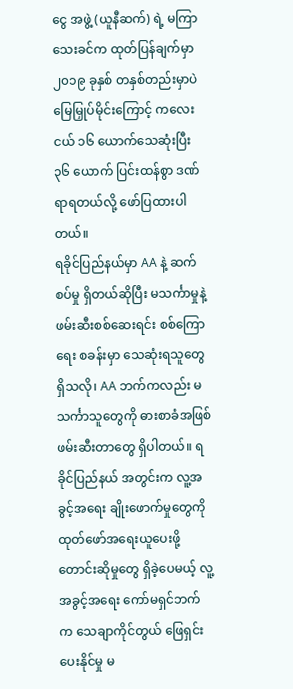ငွေ အဖွဲ့ (ယူနီဆက်) ရဲ့ မကြာသေးခင်က ထုတ်ပြန်ချက်မှာ၂၀၁၉ ခုနှစ် တနှစ်တည်းမှာပဲ မြေမြှုပ်မိုင်းကြောင့် ကလေးငယ် ၁၆ ယောက်သေဆုံးပြီး ၃၆ ယောက် ပြင်းထန်စွာ ဒဏ်ရာရတယ်လို့ ဖော်ပြထားပါတယ်။
ရခိုင်ပြည်နယ်မှာ AA နဲ့ ဆက်စပ်မှု ရှိတယ်ဆိုပြီး မသင်္ကာမှုနဲ့ ဖမ်းဆီးစစ်ဆေးရင်း စစ်ကြောရေး စခန်းမှာ သေဆုံးရသူတွေ ရှိသလို၊ AA ဘက်ကလည်း မသင်္ကာသူတွေကို ဓားစာခံအဖြစ် ဖမ်းဆီးတာတွေ ရှိပါတယ်။ ရခိုင်ပြည်နယ် အတွင်းက လူ့အခွင့်အရေး ချိုးဖောက်မှုတွေကို ထုတ်ဖော်အရေးယူပေးဖို့ တောင်းဆိုမှုတွေ ရှိခဲ့ပေမယ့် လူ့အခွင့်အရေး ကော်မရှင်ဘက်က သေချာကိုင်တွယ် ဖြေရှင်းပေးနိုင်မှု မ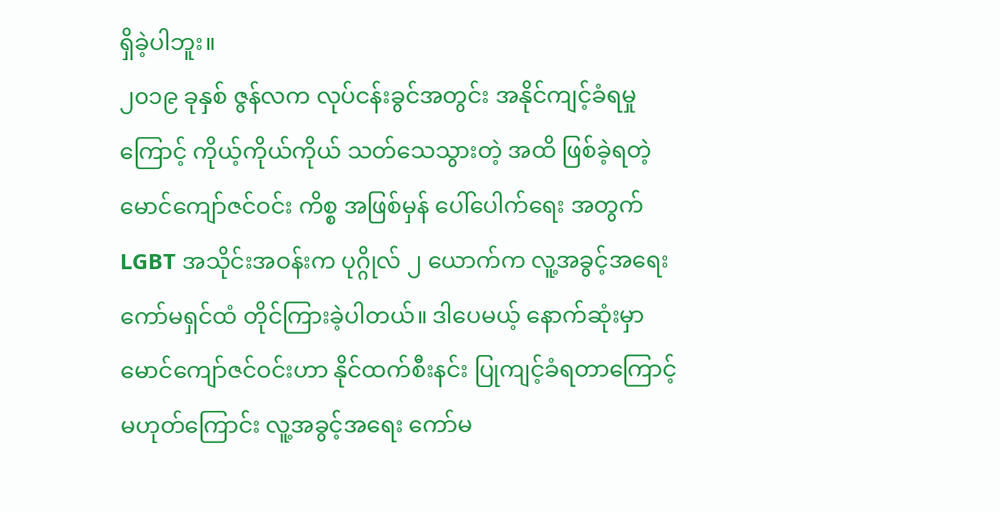ရှိခဲ့ပါဘူး။
၂၀၁၉ ခုနှစ် ဇွန်လက လုပ်ငန်းခွင်အတွင်း အနိုင်ကျင့်ခံရမှုကြောင့် ကိုယ့်ကိုယ်ကိုယ် သတ်သေသွားတဲ့ အထိ ဖြစ်ခဲ့ရတဲ့ မောင်ကျော်ဇင်ဝင်း ကိစ္စ အဖြစ်မှန် ပေါ်ပေါက်ရေး အတွက် LGBT အသိုင်းအဝန်းက ပုဂ္ဂိုလ် ၂ ယောက်က လူ့အခွင့်အရေး ကော်မရှင်ထံ တိုင်ကြားခဲ့ပါတယ်။ ဒါပေမယ့် နောက်ဆုံးမှာ မောင်ကျော်ဇင်ဝင်းဟာ နိုင်ထက်စီးနင်း ပြုကျင့်ခံရတာကြောင့် မဟုတ်ကြောင်း လူ့အခွင့်အရေး ကော်မ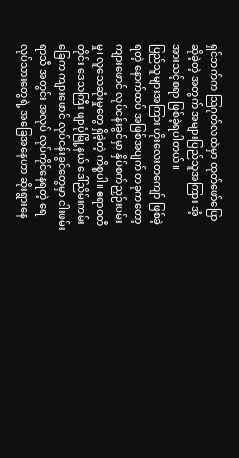ရှင်ဘက်က သြဂုတ်လထဲမှာ ထုတ်ဖော်ပြောဆိုခဲ့တဲ့ အတွက် အများပြည်သူအကြား အံ့အားသင့်စရာ ဖြစ်ခဲ့ရပါတယ်။
ပြည်သူများအကြား ဟိုးလေးတကျော် ဖြစ်ခဲ့ရတဲ့ နောက်ထပ် အဖြစ်အပျက် တခုကတော့ ကျားဖောင် လုပ်ငန်းခွင်မှာ နှိပ်စက်ညှဉ်းပမ်းမှု၊ လူသေဆုံးမှုတွေ ရှိခဲ့တဲ့ ကိစ္စပါ။ ဧရာဝတီတိုင်း ဒေသကြီး ဖျာပုံမြို့နယ် ဒေါ်ညိမ်းကမ်းခြေက ကျားဖောင် လုပ်ငန်းခွင်တွေမှာ ငါးဖမ်းရာသီ အတွင်း အလုပ် လုပ်ကိုင်နေရတဲ့ ရေလုပ်သားတွေရဲ့ အခြေအနေဟာ ဆိုးရွားနေ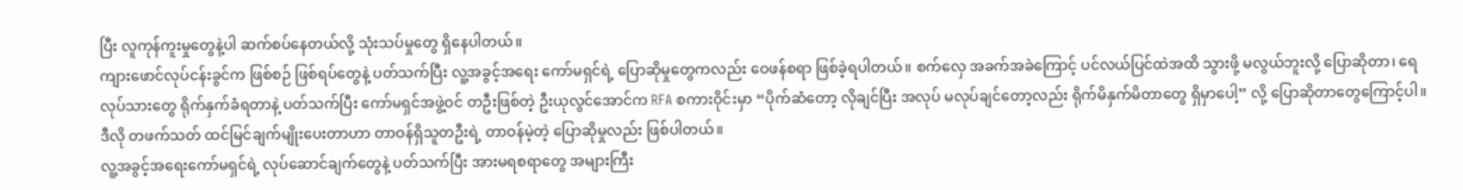ပြီး လူကုန်ကူးမှုတွေနဲ့ပါ ဆက်စပ်နေတယ်လို့ သုံးသပ်မှုတွေ ရှိနေပါတယ်။
ကျားဖောင်လုပ်ငန်းခွင်က ဖြစ်စဉ် ဖြစ်ရပ်တွေနဲ့ ပတ်သက်ပြီး လူ့အခွင့်အရေး ကော်မရှင်ရဲ့ ပြောဆိုမှုတွေကလည်း ဝေဖန်စရာ ဖြစ်ခဲ့ရပါတယ်။ စက်လှေ အခက်အခဲကြောင့် ပင်လယ်ပြင်ထဲအထိ သွားဖို့ မလွယ်ဘူးလို့ ပြောဆိုတာ၊ ရေလုပ်သားတွေ ရိုက်နှက်ခံရတာနဲ့ ပတ်သက်ပြီး ကော်မရှင်အဖွဲ့ဝင် တဦးဖြစ်တဲ့ ဦးယုလွင်အောင်က RFA စကားဝိုင်းမှာ “ပိုက်ဆံတော့ လိုချင်ပြီး အလုပ် မလုပ်ချင်တော့လည်း ရိုက်မိနှက်မိတာတွေ ရှိမှာပေါ့” လို့ ပြောဆိုတာတွေကြောင့်ပါ။ ဒီလို တဖက်သတ် ထင်မြင်ချက်မျိုးပေးတာဟာ တာဝန်ရှိသူတဦးရဲ့ တာဝန်မဲ့တဲ့ ပြောဆိုမှုလည်း ဖြစ်ပါတယ်။
လူ့အခွင့်အရေးကော်မရှင်ရဲ့ လုပ်ဆောင်ချက်တွေနဲ့ ပတ်သက်ပြီး အားမရစရာတွေ အများကြီး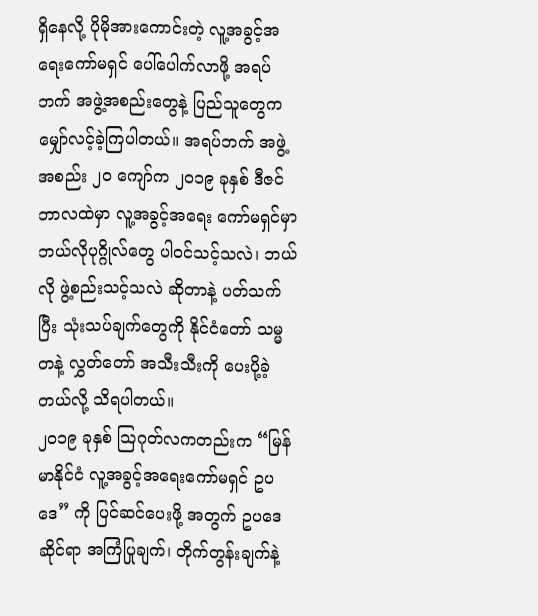ရှိနေလို့ ပိုမိုအားကောင်းတဲ့ လူ့အခွင့်အရေးကော်မရှင် ပေါ်ပေါက်လာဖို့ အရပ်ဘက် အဖွဲ့အစည်းတွေနဲ့ ပြည်သူတွေက မျှော်လင့်ခဲ့ကြပါတယ်။ အရပ်ဘက် အဖွဲ့အစည်း ၂၀ ကျော်က ၂၀၁၉ ခုနှစ် ဒီဇင်ဘာလထဲမှာ လူ့အခွင့်အရေး ကော်မရှင်မှာ ဘယ်လိုပုဂ္ဂိုလ်တွေ ပါဝင်သင့်သလဲ၊ ဘယ်လို ဖွဲ့စည်းသင့်သလဲ ဆိုတာနဲ့ ပတ်သက်ပြီး သုံးသပ်ချက်တွေကို နိုင်ငံတော် သမ္မတနဲ့ လွှတ်တော် အသီးသီးကို ပေးပို့ခဲ့တယ်လို့ သိရပါတယ်။
၂၀၁၉ ခုနှစ် သြဂုတ်လကတည်းက “မြန်မာနိုင်ငံ လူ့အခွင့်အရေးကော်မရှင် ဥပဒေ” ကို ပြင်ဆင်ပေးဖို့ အတွက် ဥပဒေဆိုင်ရာ အကြံပြုချက်၊ တိုက်တွန်းချက်နဲ့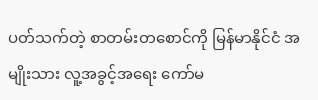ပတ်သက်တဲ့ စာတမ်းတစောင်ကို မြန်မာနိုင်ငံ အမျိုးသား လူ့အခွင့်အရေး ကော်မ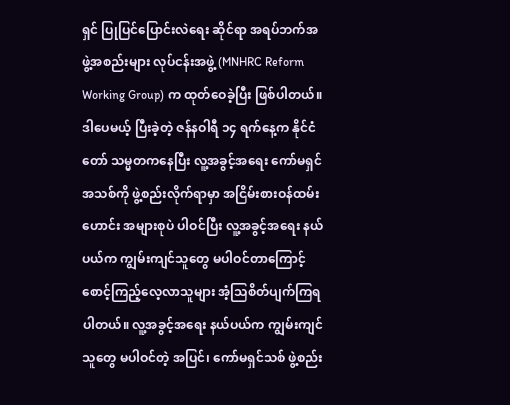ရှင် ပြုပြင်ပြောင်းလဲရေး ဆိုင်ရာ အရပ်ဘက်အဖွဲ့အစည်းများ လုပ်ငန်းအဖွဲ့ (MNHRC Reform Working Group) က ထုတ်ဝေခဲ့ပြီး ဖြစ်ပါတယ်။
ဒါပေမယ့် ပြီးခဲ့တဲ့ ဇန်နဝါရီ ၁၄ ရက်နေ့က နိုင်ငံတော် သမ္မတကနေပြီး လူ့အခွင့်အရေး ကော်မရှင်အသစ်ကို ဖွဲ့စည်းလိုက်ရာမှာ အငြိမ်းစားဝန်ထမ်းဟောင်း အများစုပဲ ပါဝင်ပြီး လူ့အခွင့်အရေး နယ်ပယ်က ကျွမ်းကျင်သူတွေ မပါဝင်တာကြောင့် စောင့်ကြည့်လေ့လာသူများ အံ့သြစိတ်ပျက်ကြရပါတယ်။ လူ့အခွင့်အရေး နယ်ပယ်က ကျွမ်းကျင်သူတွေ မပါဝင်တဲ့ အပြင်၊ ကော်မရှင်သစ် ဖွဲ့စည်း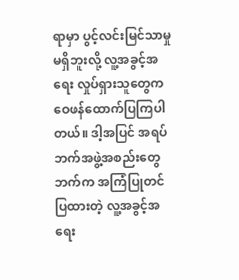ရာမှာ ပွင့်လင်းမြင်သာမှု မရှိဘူးလို့ လူ့အခွင့်အရေး လှုပ်ရှားသူတွေက ဝေဖန်ထောက်ပြကြပါတယ်။ ဒါ့အပြင် အရပ်ဘက်အဖွဲ့အစည်းတွေဘက်က အကြံပြုတင်ပြထားတဲ့ လူ့အခွင့်အရေး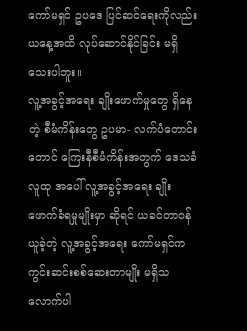ကော်မရှင် ဥပဒေ ပြင်ဆင်ရေးကိုလည်း ယနေ့အထိ လုပ်ဆောင်နိုင်ခြင်း မရှိသေးပါဘူး။
လူ့အခွင့်အရေး ချိုးဖောက်မှုတွေ ရှိနေတဲ့ စီမံကိန်းတွေ ဥပမာ- လက်ပံတောင်းတောင် ကြေးနီစီမံကိန်းအတွက် ဒေသခံလူထု အပေါ် လူ့အခွင့်အရေး ချိုးဖောက်ခံရမှုမျိုးမှာ ဆိုရင် ယခင်တာဝန်ယူခဲ့တဲ့ လူ့အခွင့်အရေး ကော်မရှင်က ကွင်းဆင်းစစ်ဆေးတာမျိုး မရှိသလောက်ပါ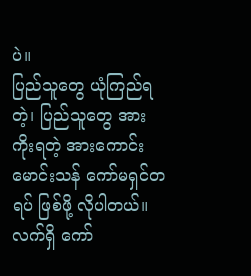ပဲ။
ပြည်သူတွေ ယုံကြည်ရတဲ့၊ ပြည်သူတွေ အားကိုးရတဲ့ အားကောင်းမောင်းသန် ကော်မရှင်တရပ် ဖြစ်ဖို့ လိုပါတယ်။ လက်ရှိ ကော်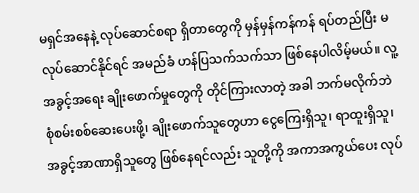မရှင်အနေနဲ့ လုပ်ဆောင်စရာ ရှိတာတွေကို မှန်မှန်ကန်ကန် ရပ်တည်ပြီး မလုပ်ဆောင်နိုင်ရင် အမည်ခံ ဟန်ပြသက်သက်သာ ဖြစ်နေပါလိမ့်မယ်။ လူ့အခွင့်အရေး ချိုးဖောက်မှုတွေကို တိုင်ကြားလာတဲ့ အခါ ဘက်မလိုက်ဘဲ စုံစမ်းစစ်ဆေးပေးဖို့၊ ချိုးဖောက်သူတွေဟာ ငွေကြေးရှိသူ၊ ရာထူးရှိသူ၊ အခွင့်အာဏာရှိသူတွေ ဖြစ်နေရင်လည်း သူတို့ကို အကာအကွယ်ပေး လုပ်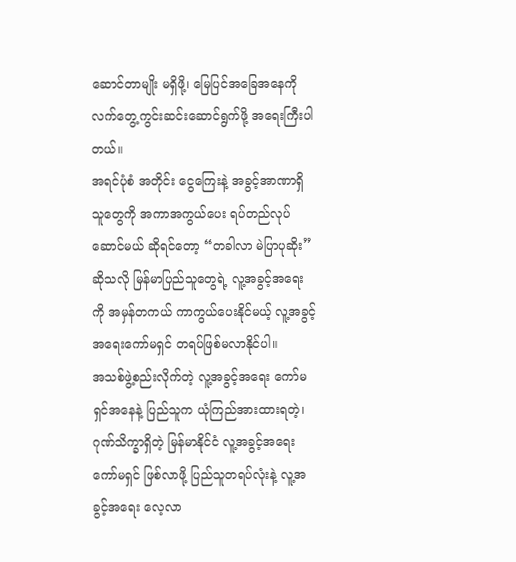ဆောင်တာမျိုး မရှိဖို့၊ မြေပြင်အခြေအနေကို လက်တွေ့ကွင်းဆင်းဆောင်ရွက်ဖို့ အရေးကြီးပါတယ်။
အရင်ပုံစံ အတိုင်း ငွေကြေးနဲ့ အခွင့်အာဏာရှိသူတွေကို အကာအကွယ်ပေး ရပ်တည်လုပ်ဆောင်မယ် ဆိုရင်တော့ “တခါလာ မဲပြာပုဆိုး” ဆိုသလို မြန်မာပြည်သူတွေရဲ့ လူ့အခွင့်အရေးကို အမှန်တကယ် ကာကွယ်ပေးနိုင်မယ့် လူ့အခွင့်အရေးကော်မရှင် တရပ်ဖြစ်မလာနိုင်ပါ။
အသစ်ဖွဲ့စည်းလိုက်တဲ့ လူ့အခွင့်အရေး ကော်မရှင်အနေနဲ့ ပြည်သူက ယုံကြည်အားထားရတဲ့၊ ဂုဏ်သိက္ခာရှိတဲ့ မြန်မာနိုင်ငံ လူ့အခွင့်အရေးကော်မရှင် ဖြစ်လာဖို့ ပြည်သူတရပ်လုံးနဲ့ လူ့အခွင့်အရေး လေ့လာ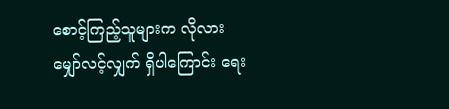စောင့်ကြည့်သူများက လိုလားမျှော်လင့်လျှက် ရှိပါကြောင်း ရေး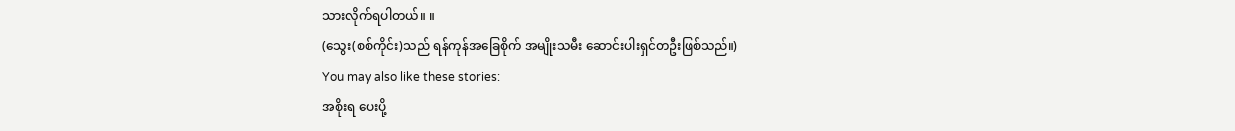သားလိုက်ရပါတယ်။ ။
(သွေး(စစ်ကိုင်း)သည် ရန်ကုန်အခြေစိုက် အမျိုးသမီး ဆောင်းပါးရှင်တဦးဖြစ်သည်။)
You may also like these stories:
အစိုးရ ပေးပို့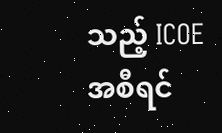သည့် ICOE အစီရင်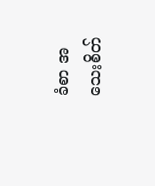ခံစာ အသေးစိတ်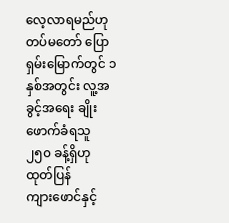လေ့လာရမည်ဟု တပ်မတော် ပြော
ရှမ်းမြောက်တွင် ၁ နှစ်အတွင်း လူ့အခွင့်အရေး ချိုးဖောက်ခံရသူ ၂၅၀ ခန့်ရှိဟု ထုတ်ပြန်
ကျားဖောင်နှင့်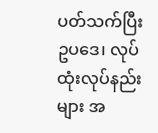ပတ်သက်ပြီး ဥပဒေ၊ လုပ်ထုံးလုပ်နည်းများ အ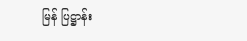မြန် ပြဋ္ဌာန်း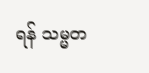ရန် သမ္မတ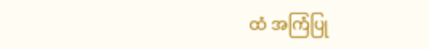ထံ အကြံပြု